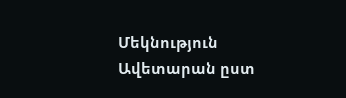Մեկնություն Ավետարան ըստ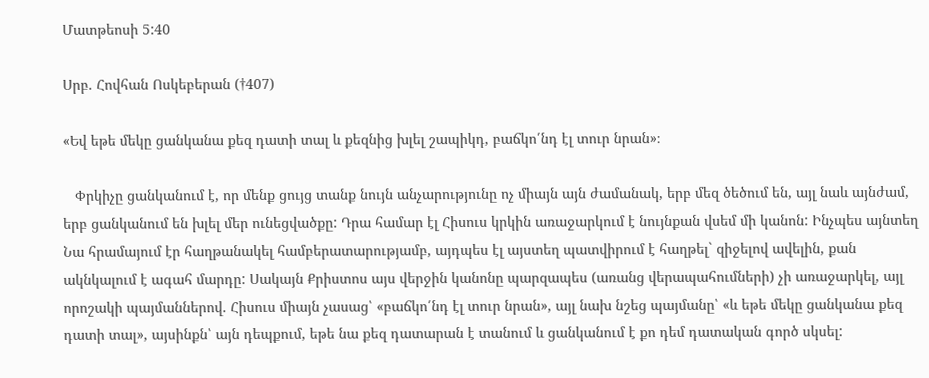Մատթեոսի 5:40

Սրբ. Հովհան Ոսկեբերան (†407)

«Եվ եթե մեկը ցանկանա քեզ դատի տալ և քեզնից խլել շապիկդ, բաճկո՛նդ էլ տուր նրան»։

   Փրկիչը ցանկանում է, որ մենք ցույց տանք նույն անչարությունը ոչ միայն այն ժամանակ, երբ մեզ ծեծում են, այլ նաև այնժամ, երբ ցանկանում են խլել մեր ունեցվածքը: Դրա համար էլ Հիսուս կրկին առաջարկում է նույնքան վսեմ մի կանոն: Ինչպես այնտեղ Նա հրամայում էր հաղթանակել համբերատարությամբ, այդպես էլ այստեղ պատվիրում է հաղթել` զիջելով ավելին, քան ակնկալում է ագահ մարդը: Սակայն Քրիստոս այս վերջին կանոնը պարզապես (առանց վերապահումների) չի առաջարկել, այլ որոշակի պայմաններով. Հիսուս միայն չասաց՝ «բաճկո՛նդ էլ տուր նրան», այլ նախ նշեց պայմանը՝ «և եթե մեկը ցանկանա քեզ դատի տալ», այսինքն՝ այն դեպքում, եթե նա քեզ դատարան է տանում և ցանկանում է քո դեմ դատական գործ սկսել: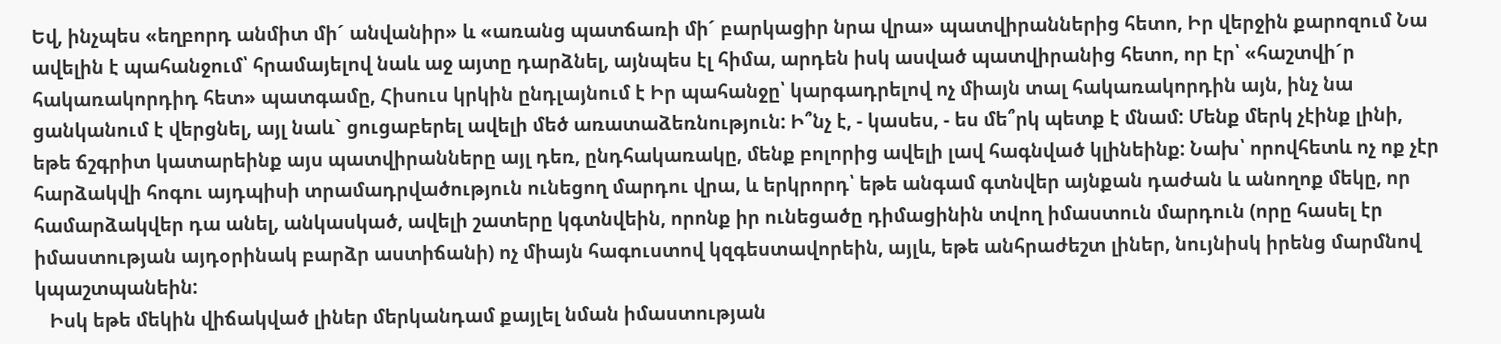Եվ, ինչպես «եղբորդ անմիտ մի´ անվանիր» և «առանց պատճառի մի´ բարկացիր նրա վրա» պատվիրաններից հետո, Իր վերջին քարոզում Նա ավելին է պահանջում՝ հրամայելով նաև աջ այտը դարձնել, այնպես էլ հիմա, արդեն իսկ ասված պատվիրանից հետո, որ էր՝ «հաշտվի´ր հակառակորդիդ հետ» պատգամը, Հիսուս կրկին ընդլայնում է Իր պահանջը՝ կարգադրելով ոչ միայն տալ հակառակորդին այն, ինչ նա ցանկանում է վերցնել, այլ նաև` ցուցաբերել ավելի մեծ առատաձեռնություն: Ի՞նչ է, - կասես, - ես մե՞րկ պետք է մնամ: Մենք մերկ չէինք լինի, եթե ճշգրիտ կատարեինք այս պատվիրանները այլ դեռ, ընդհակառակը, մենք բոլորից ավելի լավ հագնված կլինեինք: Նախ՝ որովհետև ոչ ոք չէր հարձակվի հոգու այդպիսի տրամադրվածություն ունեցող մարդու վրա, և երկրորդ՝ եթե անգամ գտնվեր այնքան դաժան և անողոք մեկը, որ համարձակվեր դա անել, անկասկած, ավելի շատերը կգտնվեին, որոնք իր ունեցածը դիմացինին տվող իմաստուն մարդուն (որը հասել էր իմաստության այդօրինակ բարձր աստիճանի) ոչ միայն հագուստով կզգեստավորեին, այլև, եթե անհրաժեշտ լիներ, նույնիսկ իրենց մարմնով կպաշտպանեին:
   Իսկ եթե մեկին վիճակված լիներ մերկանդամ քայլել նման իմաստության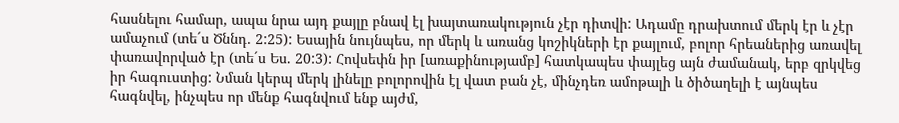հասնելու համար, ապա նրա այդ քայլը բնավ էլ խայտառակություն չէր դիտվի: Ադամը դրախտում մերկ էր և չէր ամաչում (տե´ս Ծննդ. 2:25): Եսային նույնպես, որ մերկ և առանց կոշիկների էր քայլում, բոլոր հրեաներից առավել փառավորված էր (տե´ս Ես. 20:3): Հովսեփն իր [առաքինությամբ] հատկապես փայլեց այն ժամանակ, երբ զրկվեց իր հագուստից: Նման կերպ մերկ լինելը բոլորովին էլ վատ բան չէ, մինչդեռ ամոթալի և ծիծաղելի է այնպես հագնվել, ինչպես որ մենք հագնվում ենք այժմ,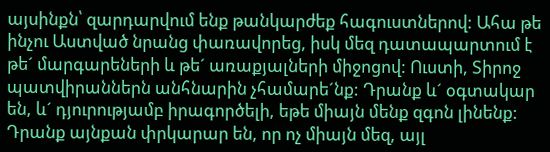այսինքն՝ զարդարվում ենք թանկարժեք հագուստներով: Ահա թե ինչու Աստված նրանց փառավորեց, իսկ մեզ դատապարտում է թե´ մարգարեների և թե´ առաքյալների միջոցով: Ուստի, Տիրոջ պատվիրաններն անհնարին չհամարե´նք: Դրանք և´ օգտակար են, և´ դյուրությամբ իրագործելի, եթե միայն մենք զգոն լինենք: Դրանք այնքան փրկարար են, որ ոչ միայն մեզ, այլ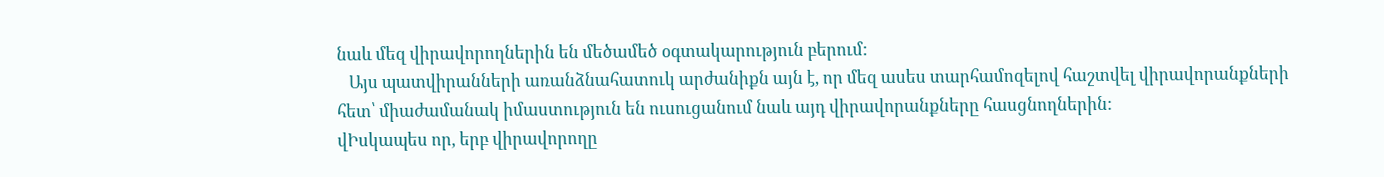նաև մեզ վիրավորողներին են մեծամեծ օգտակարություն բերում:
   Այս պատվիրանների առանձնահատուկ արժանիքն այն է, որ մեզ ասես տարհամոզելով հաշտվել վիրավորանքների հետ՝ միաժամանակ իմաստություն են ուսուցանում նաև այդ վիրավորանքները հասցնողներին:
վԻսկապես որ, երբ վիրավորողը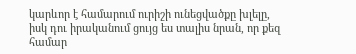կարևոր է համարում ուրիշի ունեցվածքը խլելը, իսկ դու իրականում ցույց ես տալիս նրան, որ քեզ համար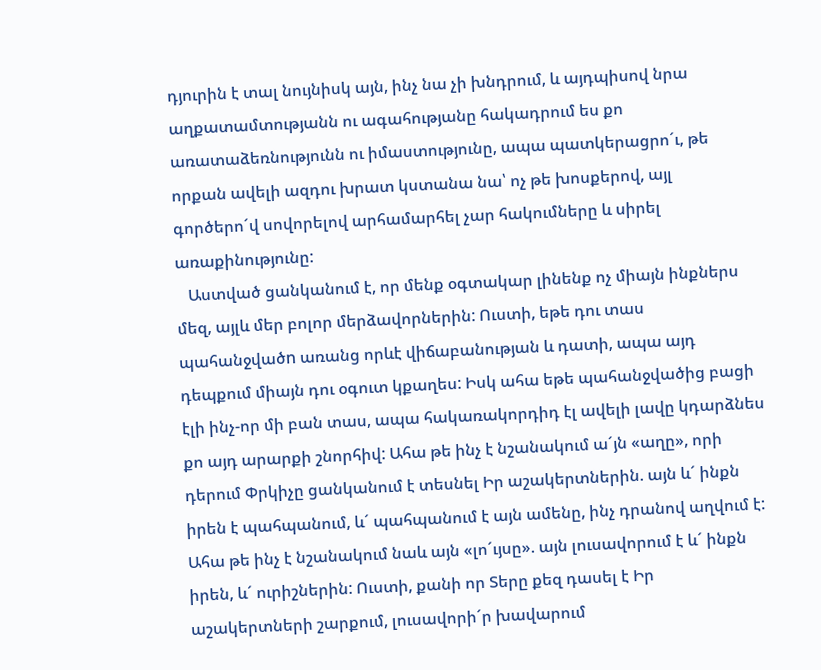դյուրին է տալ նույնիսկ այն, ինչ նա չի խնդրում, և այդպիսով նրա աղքատամտությանն ու ագահությանը հակադրում ես քո առատաձեռնությունն ու իմաստությունը, ապա պատկերացրո´ւ, թե որքան ավելի ազդու խրատ կստանա նա՝ ոչ թե խոսքերով, այլ գործերո´վ սովորելով արհամարհել չար հակումները և սիրել առաքինությունը:
   Աստված ցանկանում է, որ մենք օգտակար լինենք ոչ միայն ինքներս մեզ, այլև մեր բոլոր մերձավորներին: Ուստի, եթե դու տաս պահանջվածn առանց որևէ վիճաբանության և դատի, ապա այդ դեպքում միայն դու օգուտ կքաղես: Իսկ ահա եթե պահանջվածից բացի էլի ինչ-որ մի բան տաս, ապա հակառակորդիդ էլ ավելի լավը կդարձնես քո այդ արարքի շնորհիվ: Ահա թե ինչ է նշանակում ա´յն «աղը», որի դերում Փրկիչը ցանկանում է տեսնել Իր աշակերտներին. այն և´ ինքն իրեն է պահպանում, և´ պահպանում է այն ամենը, ինչ դրանով աղվում է: Ահա թե ինչ է նշանակում նաև այն «լո´ւյսը». այն լուսավորում է և´ ինքն իրեն, և´ ուրիշներին: Ուստի, քանի որ Տերը քեզ դասել է Իր աշակերտների շարքում, լուսավորի´ր խավարում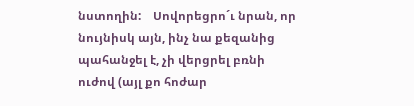նստողին:    Սովորեցրո´ւ նրան, որ նույնիսկ այն, ինչ նա քեզանից պահանջել է, չի վերցրել բռնի ուժով (այլ քո հոժար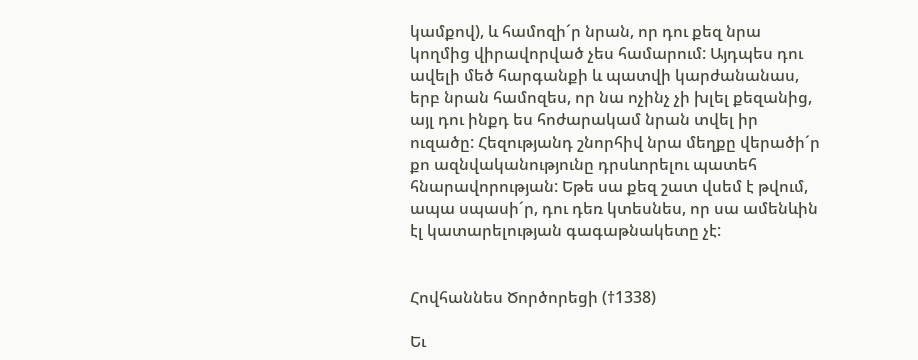կամքով), և համոզի´ր նրան, որ դու քեզ նրա կողմից վիրավորված չես համարում: Այդպես դու ավելի մեծ հարգանքի և պատվի կարժանանաս, երբ նրան համոզես, որ նա ոչինչ չի խլել քեզանից, այլ դու ինքդ ես հոժարակամ նրան տվել իր ուզածը: Հեզությանդ շնորհիվ նրա մեղքը վերածի´ր քո ազնվականությունը դրսևորելու պատեհ հնարավորության: Եթե սա քեզ շատ վսեմ է թվում, ապա սպասի´ր, դու դեռ կտեսնես, որ սա ամենևին էլ կատարելության գագաթնակետը չէ:


Հովհաննես Ծործորեցի (†1338)

Եւ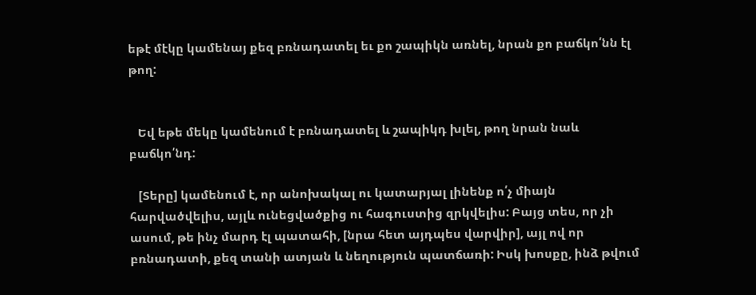եթէ մէկը կամենայ քեզ բռնադատել եւ քո շապիկն առնել, նրան քո բաճկո՛նն էլ թող:


   Եվ եթե մեկը կամենում է բռնադատել և շապիկդ խլել, թող նրան նաև բաճկո՛նդ:

   [Տերը] կամենում է, որ անոխակալ ու կատարյալ լինենք ո՛չ միայն հարվածվելիս, այլև ունեցվածքից ու հագուստից զրկվելիս: Բայց տես, որ չի ասում, թե ինչ մարդ էլ պատահի, [նրա հետ այդպես վարվիր], այլ ով որ բռնադատի, քեզ տանի ատյան և նեղություն պատճառի: Իսկ խոսքը, ինձ թվում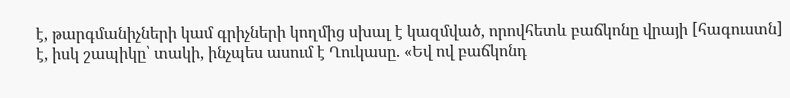է, թարգմանիչների կամ գրիչների կողմից սխալ է կազմված, որովհետև բաճկոնը վրայի [հագուստն] է, իսկ շապիկը՝ տակի, ինչպես ասում է Ղուկասը. «Եվ ով բաճկոնդ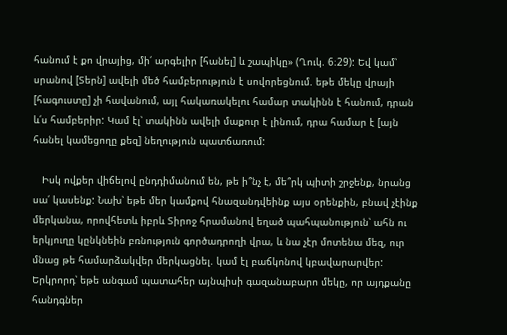հանում է քո վրայից, մի՛ արգելիր [հանել] և շապիկը» (Ղուկ. 6։29): Եվ կամ՝ սրանով [Տերն] ավելի մեծ համբերություն է սովորեցնում. եթե մեկը վրայի [հագուստը] չի հավանում, այլ հակառակելու համար տակինն է հանում, դրան և՛ս համբերիր: Կամ էլ՝ տակինն ավելի մաքուր է լինում, դրա համար է [այն հանել կամեցողը քեզ] նեղություն պատճառում:

   Իսկ ովքեր վիճելով ընդդիմանում են, թե ի՞նչ է, մե՞րկ պիտի շրջենք, նրանց սա՛ կասենք: Նախ՝ եթե մեր կամքով հնազանդվեինք այս օրենքին, բնավ չէինք մերկանա, որովհետև իբրև Տիրոջ հրամանով եղած պահպանություն՝ ահն ու երկյուղը կընկնեին բռնություն գործադրողի վրա, և նա չէր մոտենա մեզ, ուր մնաց թե համարձակվեր մերկացնել. կամ էլ բաճկոնով կբավարարվեր: Երկրորդ՝ եթե անգամ պատահեր այնպիսի գազանաբարո մեկը, որ այդքանը հանդգներ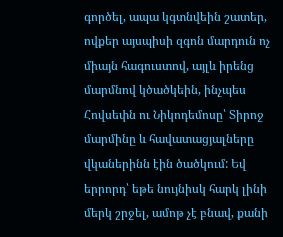գործել, ապա կգտնվեին շատեր, ովքեր այսպիսի զգոն մարդուն ոչ միայն հագուստով, այլև իրենց մարմնով կծածկեին, ինչպես Հովսեփն ու Նիկոդեմոսը՝ Տիրոջ մարմինը և հավատացյալները վկաներինն էին ծածկում: Եվ երրորդ՝ եթե նույնիսկ հարկ լինի մերկ շրջել, ամոթ չէ բնավ, քանի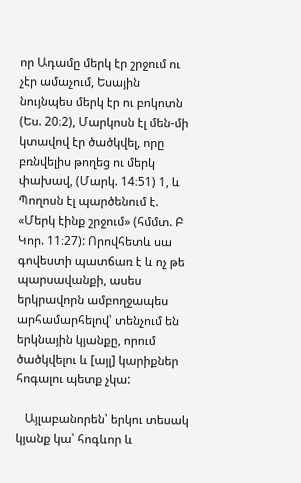որ Ադամը մերկ էր շրջում ու չէր ամաչում, Եսային նույնպես մերկ էր ու բոկոտն (Ես. 20։2), Մարկոսն էլ մեն-մի կտավով էր ծածկվել, որը բռնվելիս թողեց ու մերկ փախավ, (Մարկ. 14։51) 1, և Պողոսն էլ պարծենում է. «Մերկ էինք շրջում» (հմմտ. Բ Կոր. 11։27): Որովհետև սա գովեստի պատճառ է և ոչ թե պարսավանքի, ասես երկրավորն ամբողջապես արհամարհելով՝ տենչում են երկնային կյանքը, որում ծածկվելու և [այլ] կարիքներ հոգալու պետք չկա:

   Այլաբանորեն՝ երկու տեսակ կյանք կա՝ հոգևոր և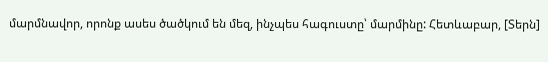մարմնավոր, որոնք ասես ծածկում են մեզ, ինչպես հագուստը՝ մարմինը: Հետևաբար, [Տերն]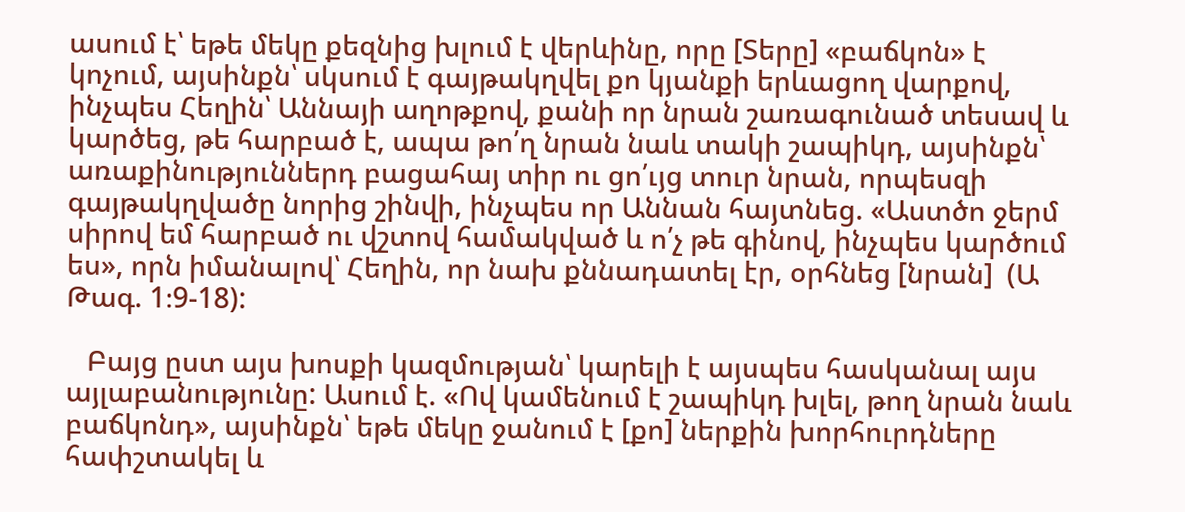ասում է՝ եթե մեկը քեզնից խլում է վերևինը, որը [Տերը] «բաճկոն» է կոչում, այսինքն՝ սկսում է գայթակղվել քո կյանքի երևացող վարքով, ինչպես Հեղին՝ Աննայի աղոթքով, քանի որ նրան շառագունած տեսավ և կարծեց, թե հարբած է, ապա թո՛ղ նրան նաև տակի շապիկդ, այսինքն՝ առաքինություններդ բացահայ տիր ու ցո՛ւյց տուր նրան, որպեսզի գայթակղվածը նորից շինվի, ինչպես որ Աննան հայտնեց. «Աստծո ջերմ սիրով եմ հարբած ու վշտով համակված և ո՛չ թե գինով, ինչպես կարծում ես», որն իմանալով՝ Հեղին, որ նախ քննադատել էր, օրհնեց [նրան]  (Ա Թագ. 1։9-18):

   Բայց ըստ այս խոսքի կազմության՝ կարելի է այսպես հասկանալ այս այլաբանությունը: Ասում է. «Ով կամենում է շապիկդ խլել, թող նրան նաև բաճկոնդ», այսինքն՝ եթե մեկը ջանում է [քո] ներքին խորհուրդները հափշտակել և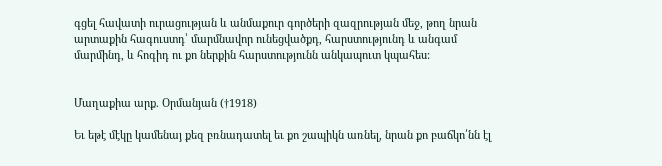գցել հավատի ուրացության և անմաքուր գործերի զազրության մեջ, թող նրան արտաքին հագուստդ՝ մարմնավոր ունեցվածքդ, հարստությունդ և անգամ մարմինդ, և հոգիդ ու քո ներքին հարստությունն անկապուտ կպահես:


Մաղաքիա արք. Օրմանյան (†1918)

Եւ եթէ մէկը կամենայ քեզ բռնադատել եւ քո շապիկն առնել, նրան քո բաճկո՛նն էլ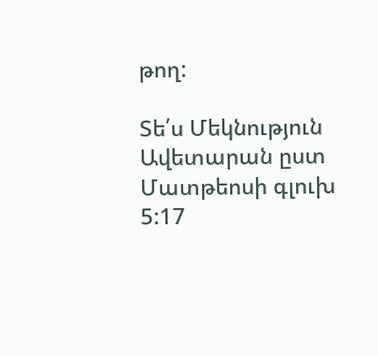թող:

Տե՛ս Մեկնություն Ավետարան ըստ Մատթեոսի գլուխ 5:17